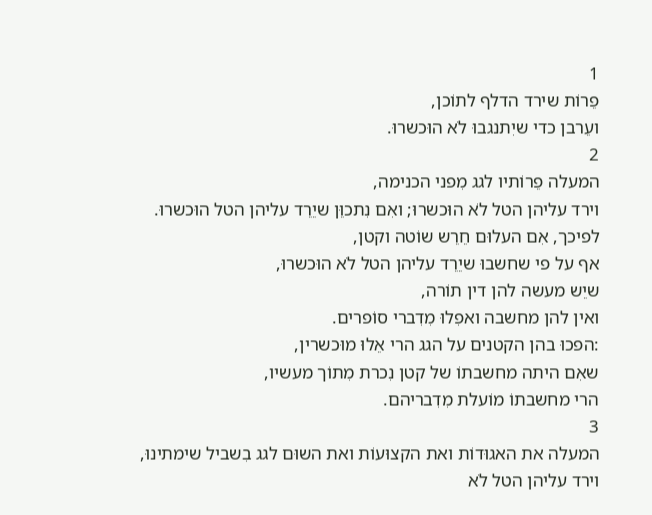1
פֵרוֹת שירד הדלף לתוֹכן,
ועֵרבן כדי שיִתנגבוּ לֹא הוּכשרוּ.
2
המעלה פֵרוֹתיו לגג מִפני הכנימה,
וירד עליהן הטל לֹא הוּכשרוּ; ואִם נִתכוֵּן שיֵרֵד עליהן הטל הוּכשרוּ.
לפיכך, אִם העלוּם חֵרֵש שוֹטה וקטן,
אף על פי שחשבוּ שיֵרֵד עליהן הטל לֹא הוּכשרוּ,
שיֵש מעשה להן דין תוֹרה,
ואין להן מחשבה ואפִלוּ מִדִברי סוֹפרים.
:הפכוּ בהן הקטנים על הגג הרי אֵלוּ מוּכשרין,
שאִם היתה מחשבתוֹ של קטן נִכרת מִתוֹך מעשיו,
הרי מחשבתוֹ מוֹעלת מִדִבריהם.
3
המעלה את האגוּדוֹת ואת הקצוּעוֹת ואת השוּם לגג בִשביל שימתינוּ,
וירד עליהן הטל לֹא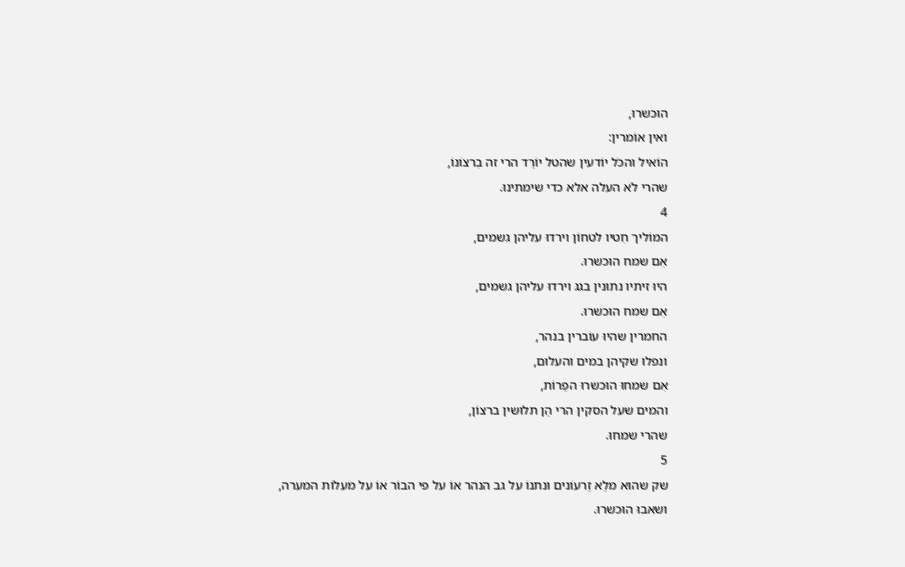הוּכשרוּ,
ואין אוֹמרין:
הוֹאיל והכֹל יוֹדעין שהטל יוֹרֵד הרי זה בִרצוֹנוֹ,
שהרי לֹא העלה אלא כדי שימתינוּ.
4
המוֹליך חִטיו לטחוֹן וירדוּ עליהן גשמים,
אִם שמח הוּכשרוּ.
היוּ זיתיו נתוּנין בגג וירדוּ עליהן גשמים,
אִם שמח הוּכשרוּ.
החמרין שהיוּ עוֹברין בנהר,
ונפלוּ שקיהן במים והעלוּם,
אִם שמחוּ הוּכשרוּ הפֵרוֹת,
והמים שעל הסקין הרי הֵן תלוּשין ברצוֹן,
שהרי שמחוּ.
5
שק שהוּא מלֵא זֵרעוֹנים וּנתנוֹ על גב הנהר אוֹ על פי הבוֹר אוֹ על מעלוֹת המערה,
ושאבוּ הוּכשרוּ.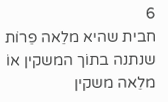6
חבית שהיא מלֵאה פֵרוֹת שנתנה בתוֹך המשקין אוֹ מלֵאה משקין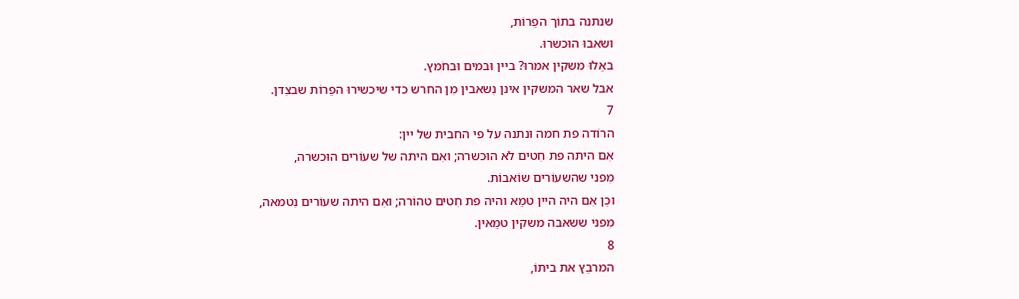שנתנה בתוֹך הפֵרוֹת,
ושאבוּ הוּכשרוּ.
באֵלוּ משקין אמרוּ? ביין וּבמים וּבחֹמץ.
אבל שאר המשקין אינן נִשאבין מִן החרש כדי שיכשירוּ הפֵרוֹת שבצִדן.
7
הרוֹדה פת חמה וּנתנה על פי החבית של יין:
אִם היתה פת חִטים לֹא הוּכשרה; ואִם היתה של שעוֹרים הוּכשרה,
מִפני שהשעוֹרים שוֹאבוֹת.
וכֵן אִם היה היין טמֵא והיה פת חִטים טהוֹרה; ואִם היתה שעוֹרים נִטמאה,
מִפני ששאבה משקין טמֵאין.
8
המרבֵץ את ביתוֹ,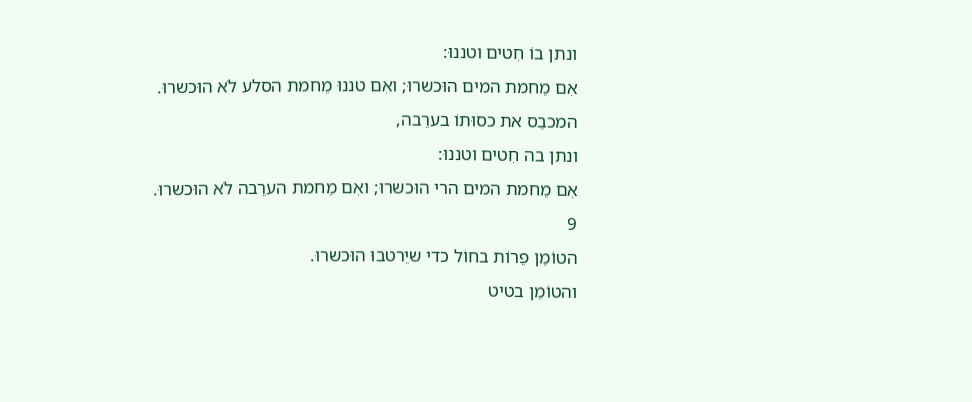ונתן בוֹ חִטים וטננוּ:
אִם מֵחמת המים הוּכשרוּ; ואִם טננוּ מֵחמת הסלע לֹא הוּכשרוּ.
המכבֵס את כסוּתוֹ בערֵבה,
ונתן בה חִטים וטננוּ:
אִם מֵחמת המים הרי הוּכשרוּ; ואִם מֵחמת הערֵבה לֹא הוּכשרוּ.
9
הטוֹמֵן פֵרוֹת בחוֹל כדי שיֵרטבוּ הוּכשרוּ.
והטוֹמֵן בטיט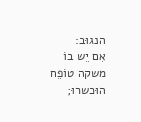הנגוּב:
אִם יֵש בוֹ משקה טוֹפֵח הוּכשרוּ;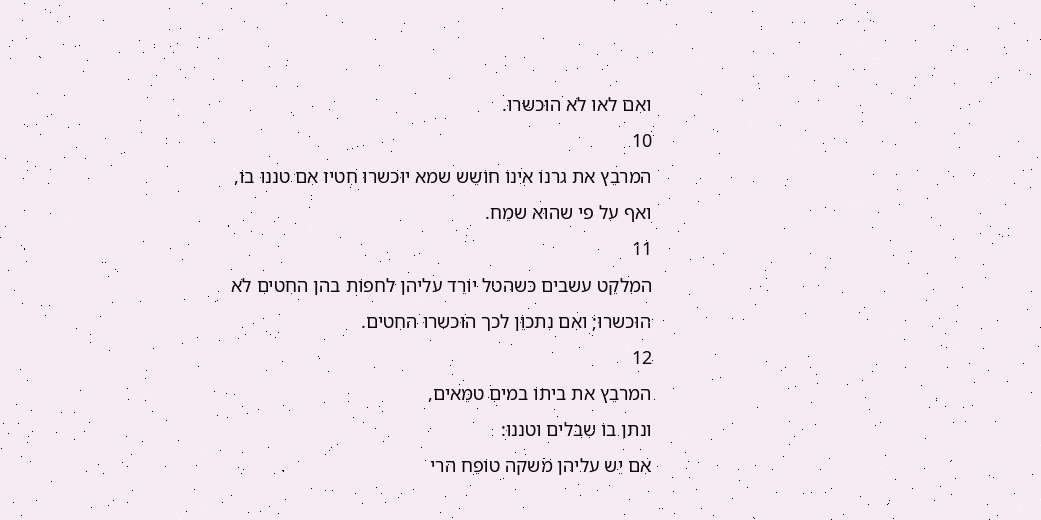ואִם לאו לֹא הוּכשרוּ.
10
המרבֵץ את גרנוֹ אינוֹ חוֹשֵש שמא יוּכשרוּ חִטיו אִם טננוּ בוֹ,
ואף על פי שהוּא שמֵח.
11
המלקֵט עשבים כשהטל יוֹרֵד עליהן לחפוֹת בהן החִטים לֹא הוּכשרוּ; ואִם נִתכוֵּן לכך הוּכשרוּ החִטים.
12
המרבֵץ את ביתוֹ במים טמֵאים,
ונתן בוֹ שִבלים וטננוּ:
אִם יֵש עליהן משקה טוֹפֵח הרי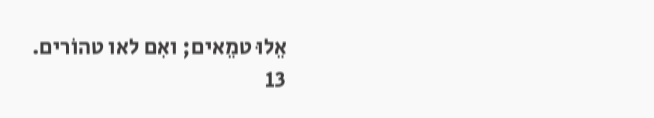אֵלוּ טמֵאים; ואִם לאו טהוֹרים.
13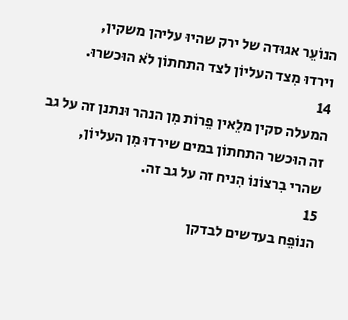הנוֹעֵר אגוּדה של ירק שהיוּ עליהן משקין,
וירדוּ מִצד העליוֹן לצד התחתוֹן לֹא הוּכשרוּ.
14
המעלה סקין מלֵאין פֵרוֹת מִן הנהר וּנתנן זה על גב זה הוּכשר התחתוֹן במים שירדוּ מִן העליוֹן,
שהרי בִרצוֹנוֹ הִניח זה על גב זה.
15
הנוֹפֵח בעדשים לבדקן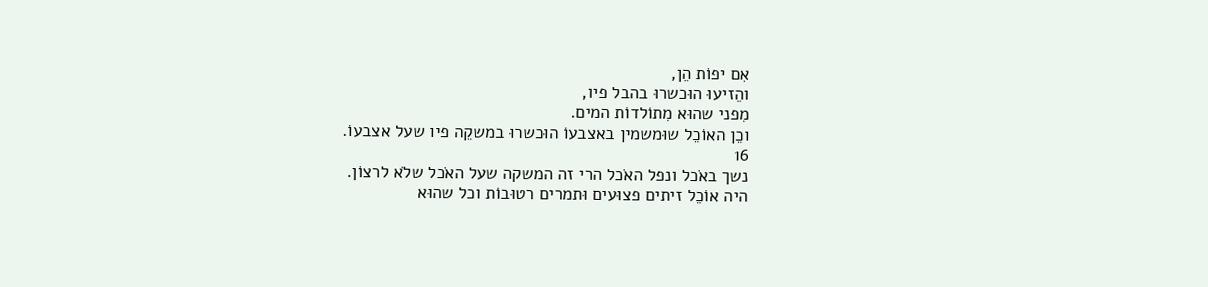אִם יפוֹת הֵן,
והֵזיעוּ הוּכשרוּ בהבל פיו,
מִפני שהוּא מִתוֹלדוֹת המים.
וכֵן האוֹכֵל שוּמשמין באצבעוֹ הוּכשרוּ במשקֵה פיו שעל אצבעוֹ.
16
נשך באֹכל ונפל האֹכל הרי זה המשקה שעל האֹכל שלֹא לרצוֹן.
היה אוֹכֵל זיתים פצוּעים וּתמרים רטוּבוֹת וכל שהוּא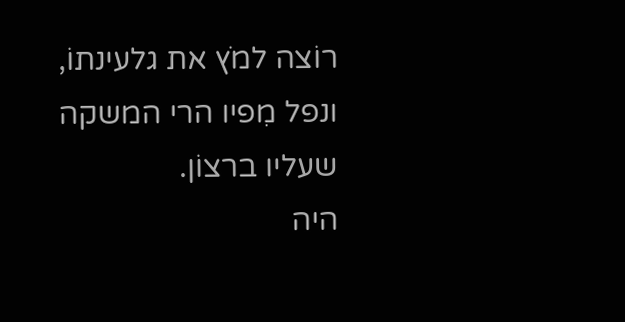רוֹצה למֹץ את גלעינתוֹ,
ונפל מִפיו הרי המשקה שעליו ברצוֹן.
היה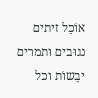אוֹכֵל זיתים נגוּבים וּתמרים יבֵשוֹת וכל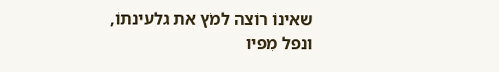שאינוֹ רוֹצה למֹץ את גלעינתוֹ,
ונפל מִפיו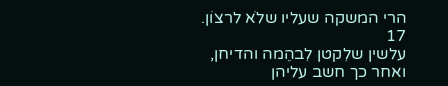הרי המשקה שעליו שלֹא לרצוֹן.
17
עלשין שלִקטן לִבהֵמה והדיחן,
ואחר כך חשב עליהן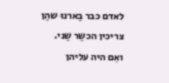לאדם כבר בֵארנוּ שהֵן צריכין הכשֵר שֵני.
ואִם היה עליהן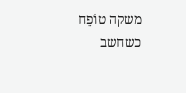משקה טוֹפֵח כשחשב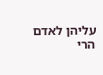עליהן לאדם הרי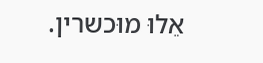אֵלוּ מוּכשרין.